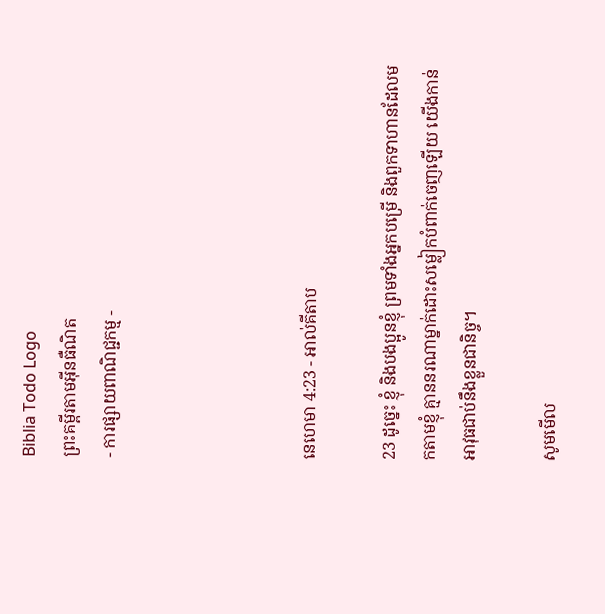Biblia Todo Logo
ព្រះគម្ពីរតាមអ៊ីនធឺណិត
- ការផ្សាយពាណិជ្ជកម្ម -




នេហេមា 4:23 - អាល់គីតាប

23 ដូច្នេះ ខ្ញុំ និងបងប្អូនខ្ញុំ ព្រមទាំងអ្នកបម្រើ និងពួកទាហានដែលមកតាមខ្ញុំ គ្មាននរណាម្នាក់ដោះសម្លៀក‌បំពាក់ចេញឡើយ យើងកាន់អាវុធជាប់នឹងខ្លួនជា‌និច្ច។

សូមមើល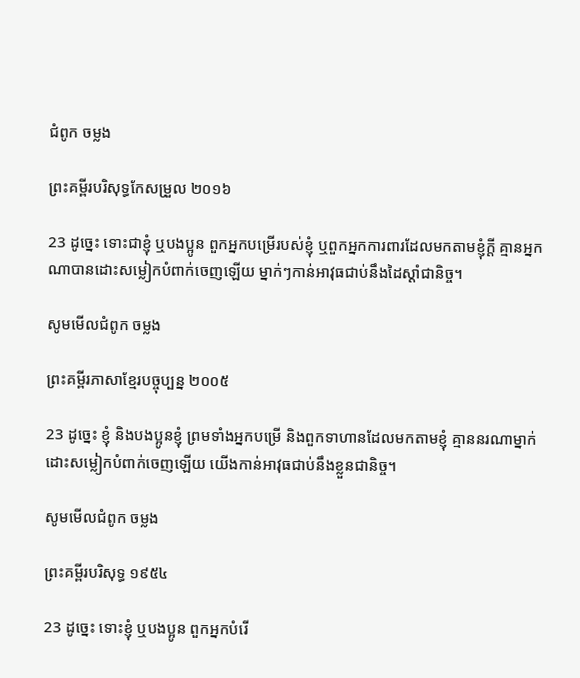ជំពូក ចម្លង

ព្រះគម្ពីរបរិសុទ្ធកែសម្រួល ២០១៦

23 ដូច្នេះ ទោះជាខ្ញុំ ឬបង‌ប្អូន ពួកអ្នកបម្រើរបស់ខ្ញុំ ឬពួកអ្នកការពារដែលមកតាមខ្ញុំក្តី គ្មានអ្នកណាបានដោះសម្លៀក‌បំពាក់ចេញឡើយ ម្នាក់ៗកាន់អាវុធជាប់នឹងដៃស្ដាំជានិច្ច។

សូមមើលជំពូក ចម្លង

ព្រះគម្ពីរភាសាខ្មែរបច្ចុប្បន្ន ២០០៥

23 ដូច្នេះ ខ្ញុំ និងបងប្អូនខ្ញុំ ព្រមទាំងអ្នកបម្រើ និងពួកទាហានដែលមកតាមខ្ញុំ គ្មាននរណាម្នាក់ដោះសម្លៀក‌បំពាក់ចេញឡើយ យើងកាន់អាវុធជាប់នឹងខ្លួនជានិច្ច។

សូមមើលជំពូក ចម្លង

ព្រះគម្ពីរបរិសុទ្ធ ១៩៥៤

23 ដូច្នេះ ទោះខ្ញុំ ឬបងប្អូន ពួកអ្នកបំរើ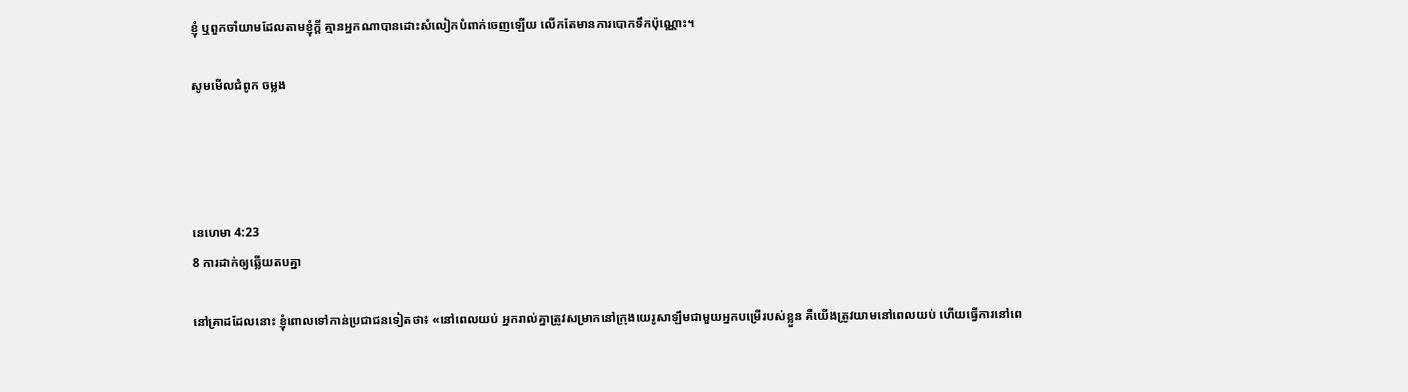ខ្ញុំ ឬពួកចាំយាមដែលតាមខ្ញុំក្តី គ្មានអ្នកណាបានដោះសំលៀក‌បំពាក់ចេញឡើយ លើកតែមានការបោកទឹកប៉ុណ្ណោះ។

សូមមើលជំពូក ចម្លង




នេហេមា 4:23
8 ការដាក់ឲ្យឆ្លើយតបគ្នា

នៅគ្រាដដែលនោះ ខ្ញុំពោលទៅកាន់ប្រជា‌ជនទៀតថា៖ «នៅពេលយប់ អ្នករាល់គ្នាត្រូវសម្រាកនៅក្រុងយេរូ‌សាឡឹមជាមួយអ្នកបម្រើរបស់ខ្លួន គឺយើងត្រូវយាមនៅពេលយប់ ហើយធ្វើការនៅពេ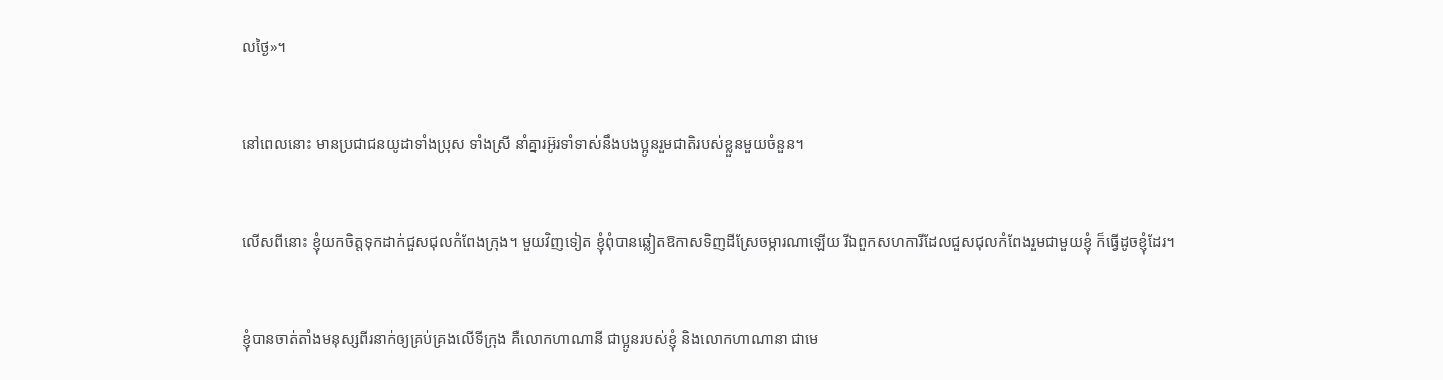លថ្ងៃ»។


នៅពេលនោះ មានប្រជា‌ជនយូដាទាំងប្រុស ទាំងស្រី នាំគ្នារអ៊ូ‌រទាំទាស់នឹងបងប្អូនរួមជាតិរបស់ខ្លួនមួយចំនួន។


លើសពីនោះ ខ្ញុំយកចិត្តទុកដាក់ជួស‌ជុលកំពែងក្រុង។ មួយវិញទៀត ខ្ញុំពុំបានឆ្លៀតឱកាសទិញដីស្រែចម្ការណាឡើយ រីឯពួកសហ‌ការីដែលជួស‌ជុលកំពែងរួមជាមួយខ្ញុំ ក៏ធ្វើដូចខ្ញុំដែរ។


ខ្ញុំបានចាត់តាំងមនុស្សពីរនាក់ឲ្យគ្រប់‌គ្រងលើទីក្រុង គឺលោកហាណានី ជាប្អូនរបស់ខ្ញុំ និងលោកហាណា‌នា ជាមេ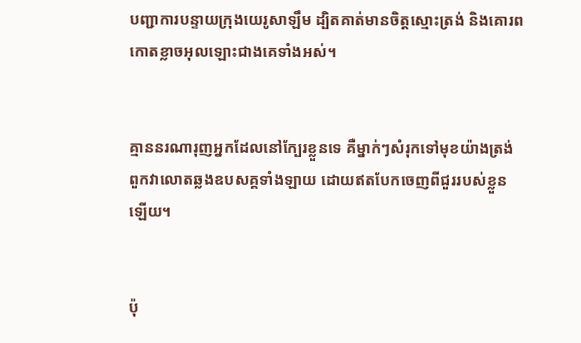បញ្ជា‌ការបន្ទាយក្រុងយេរូ‌សាឡឹម ដ្បិតគាត់មានចិត្តស្មោះត្រង់ និងគោរពកោតខ្លាចអុលឡោះជាងគេទាំងអស់។


គ្មាននរណារុញអ្នកដែលនៅក្បែរខ្លួនទេ គឺម្នាក់ៗសំរុកទៅមុខយ៉ាងត្រង់ ពួកវាលោតឆ្លងឧបសគ្គទាំង‌ឡាយ ដោយឥតបែកចេញពីជួររបស់ខ្លួនឡើយ។


ប៉ុ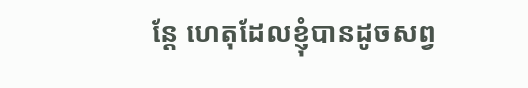ន្ដែ ហេតុដែលខ្ញុំបានដូចសព្វ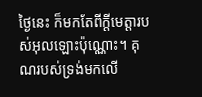ថ្ងៃនេះ ក៏មកតែពីក្តីមេត្តារបស់អុលឡោះប៉ុណ្ណោះ។ គុណរបស់ទ្រង់មកលើ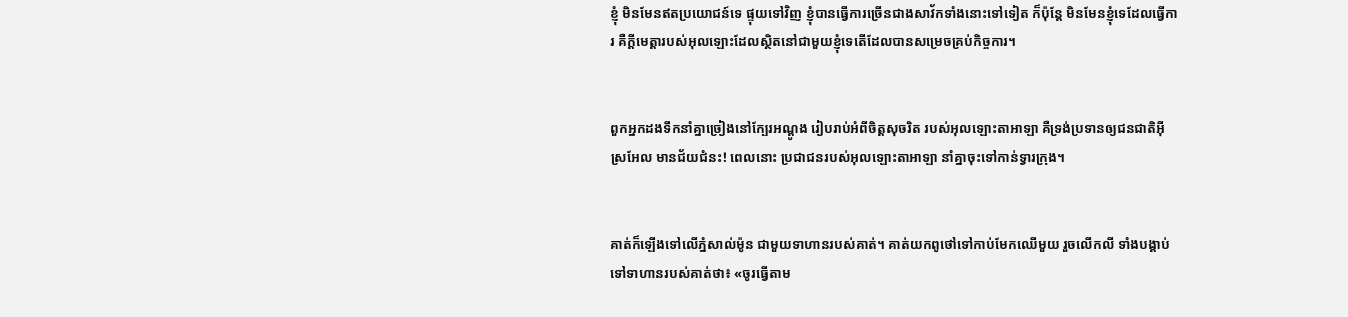ខ្ញុំ មិនមែនឥតប្រយោជន៍ទេ ផ្ទុយទៅវិញ ខ្ញុំបានធ្វើការច្រើនជាងសាវ័កទាំងនោះទៅទៀត ក៏ប៉ុន្ដែ មិនមែនខ្ញុំទេដែលធ្វើការ គឺក្តីមេត្តារបស់អុលឡោះដែលស្ថិតនៅជាមួយខ្ញុំទេតើដែលបានសម្រេចគ្រប់កិច្ចការ។


ពួកអ្នកដងទឹកនាំគ្នាច្រៀងនៅក្បែរអណ្តូង រៀបរាប់អំពីចិត្តសុចរិត របស់អុលឡោះ‌តាអាឡា គឺទ្រង់ប្រទានឲ្យជន‌ជាតិអ៊ីស្រ‌អែល មានជ័យជំនះ! ពេលនោះ ប្រជា‌ជនរបស់អុលឡោះ‌តាអាឡា នាំគ្នាចុះទៅកាន់ទ្វារក្រុង។


គាត់ក៏ឡើងទៅលើភ្នំសាល់‌ម៉ូន ជាមួយទាហានរបស់គាត់។ គាត់យកពូថៅទៅកាប់មែកឈើមួយ រួចលើកលី ទាំងបង្គាប់ទៅទាហានរបស់គាត់ថា៖ «ចូរធ្វើតាម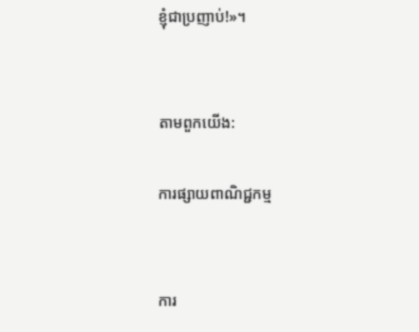ខ្ញុំជាប្រញាប់!»។


តាមពួកយើង:

ការផ្សាយពាណិជ្ជកម្ម


ការ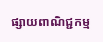ផ្សាយពាណិជ្ជកម្ម